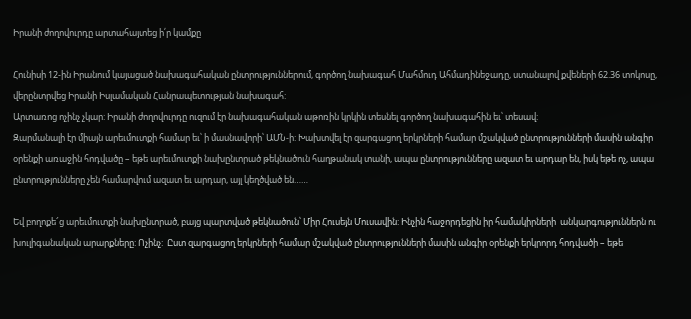Իրանի ժողովուրդը արտահայտեց ի՛ր կամքը

Հունիսի 12-ին Իրանում կայացած նախագահական ընտրություններում, գործող նախագահ Մահմուդ Ահմադինեջադը, ստանալով քվեների 62.36 տոկոսը, վերընտրվեց Իրանի Իսլամական Հանրապետության նախագահ:
Արտառոց ոչինչ չկար: Իրանի ժողովուրդը ուզում էր նախագահական աթոռին կրկին տեսնել գործող նախագահին եւ՝ տեսավ:
Զարմանալի էր միայն արեւմուտքի համար եւ՝ ի մասնավորի՝ ԱՄՆ-ի: Խախտվել էր զարգացող երկրների համար մշակված ընտրությունների մասին անգիր օրենքի առաջին հոդվածը – եթե արեւմուտքի նախընտրած թեկնածուն հաղթանակ տանի, ապա ընտրությունները ազատ եւ արդար են, իսկ եթե ոչ, ապա ընտրությունները չեն համարվում ազատ եւ արդար, այլ կեղծված են……

Եվ բողոքե՜ց արեւմուտքի նախընտրած, բայց պարտված թեկնածուն՝ Միր Հուսեյն Մուսավին: Ինչին հաջորդեցին իր համակիրների  անկարգություններն ու խուլիգանական արարքները: Ոչինչ:  Ըստ զարգացող երկրների համար մշակված ընտրությունների մասին անգիր օրենքի երկրորդ հոդվածի – եթե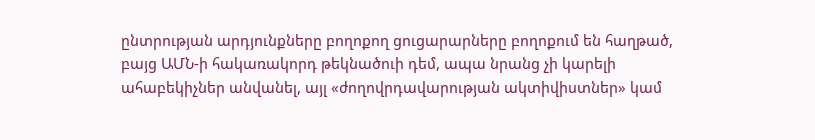ընտրության արդյունքները բողոքող ցուցարարները բողոքում են հաղթած, բայց ԱՄՆ-ի հակառակորդ թեկնածուի դեմ, ապա նրանց չի կարելի ահաբեկիչներ անվանել, այլ «ժողովրդավարության ակտիվիստներ» կամ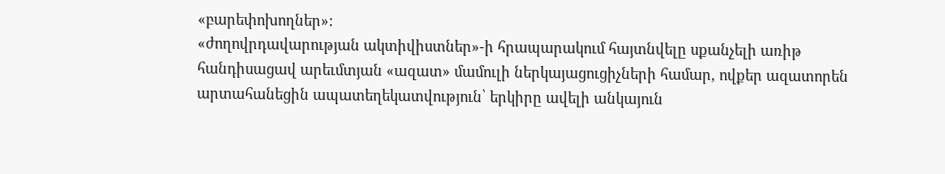«բարեփոխողներ»:
«ժողովրդավարության ակտիվիստներ»-ի հրապարակում հայտնվելը սքանչելի առիթ հանդիսացավ արեւմտյան «ազատ» մամուլի ներկայացուցիչների համար, ովքեր ազատորեն արտահանեցին ապատեղեկատվություն՝ երկիրը ավելի անկայուն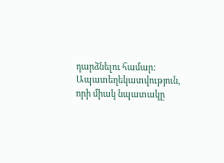դարձնելու համար:  Ապատեղեկատվություն, որի միակ նպատակը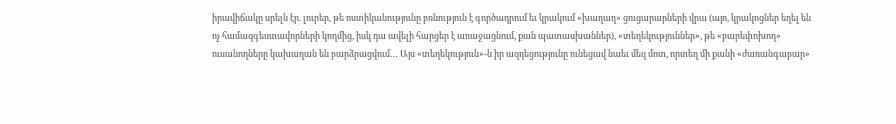իրավիճակը սրելն էր. լուրեր, թե ոստիկանությունը բռնություն է գործադրում եւ կրակում «խաղաղ» ցուցարարների վրա (այո, կրակոցներ եղել են ոչ համազգեստավորների կողմից, իսկ դա ավելի հարցեր է առաջացնում, քան պատասխաններ), «տեղեկություններ», թե «բարեփոխող» ուսանողները կախաղան են բարձրացվում… Այս «տեղեկություն»-ն իր ազդեցությունը ունեցավ նաեւ մեզ մոտ, որտեղ մի քանի «ժառանգաբար»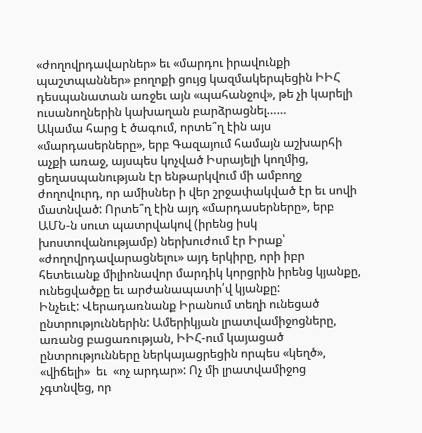«ժողովրդավարներ» եւ «մարդու իրավունքի պաշտպաններ» բողոքի ցույց կազմակերպեցին ԻԻՀ դեսպանատան առջեւ այն «պահանջով», թե չի կարելի ուսանողներին կախաղան բարձրացնել……
Ակամա հարց է ծագում, որտե՞ղ էին այս «մարդասերները», երբ Գազայում համայն աշխարհի աչքի առաջ, այսպես կոչված Իսրայելի կողմից, ցեղասպանության էր ենթարկվում մի ամբողջ ժողովուրդ, որ ամիսներ ի վեր շրջափակված էր եւ սովի մատնված: Որտե՞ղ էին այդ «մարդասերները», երբ ԱՄՆ-ն սուտ պատրվակով (իրենց իսկ
խոստովանությամբ) ներխուժում էր Իրաք՝  «ժողովրդավարացնելու» այդ երկիրը, որի իբր հետեւանք միլիոնավոր մարդիկ կորցրին իրենց կյանքը, ունեցվածքը եւ արժանապատի՛վ կյանքը:
Ինչեւէ: Վերադառնանք Իրանում տեղի ունեցած ընտրություններին: Ամերիկյան լրատվամիջոցները, առանց բացառության, ԻԻՀ-ում կայացած ընտրությունները ներկայացրեցին որպես «կեղծ», «վիճելի»  եւ  «ոչ արդար»: Ոչ մի լրատվամիջոց չգտնվեց, որ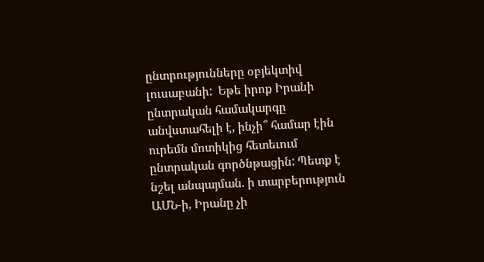ընտրությունները օբյեկտիվ լուսաբանի:  Եթե իրոք Իրանի ընտրական համակարգը անվստահելի է, ինչի՞ համար էին ուրեմն մոտիկից հետեւում ընտրական գործնթացին: Պետք է նշել անպայման. ի տարբերություն ԱՄՆ-ի, Իրանը չի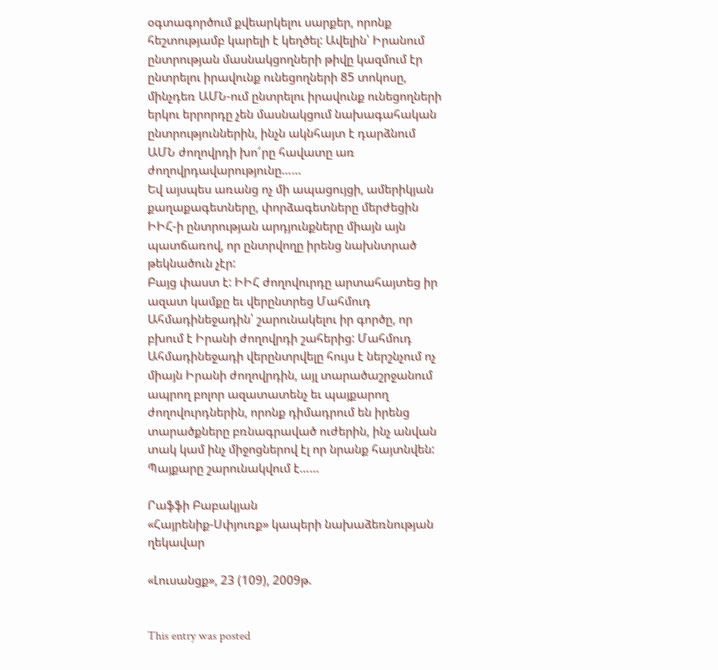օգտագործում քվեարկելու սարքեր, որոնք հեշտությամբ կարելի է կեղծել: Ավելին՝ Իրանում ընտրության մասնակցողների թիվը կազմում էր ընտրելու իրավունք ունեցողների 85 տոկոսը, մինչդեռ ԱՄՆ-ում ընտրելու իրավունք ունեցողների երկու երրորդը չեն մասնակցում նախագահական ընտրություններին, ինչն ակնհայտ է դարձնում ԱՄՆ ժողովրդի խո՜րը հավատը առ ժողովրդավարությունը……
Եվ այսպես առանց ոչ մի ապացույցի, ամերիկյան քաղաքագետները, փորձագետները մերժեցին ԻԻՀ-ի ընտրության արդյունքները միայն այն պատճառով, որ ընտրվողը իրենց նախնտրած թեկնածուն չէր:
Բայց փաստ է: ԻԻՀ ժողովուրդը արտահայտեց իր ազատ կամքը եւ վերընտրեց Մահմուդ Ահմադինեջադին՝ շարունակելու իր գործը, որ բխում է Իրանի ժողովրդի շահերից: Մահմուդ Ահմադինեջադի վերընտրվելը հույս է ներշնչում ոչ միայն Իրանի ժողովրդին, այլ տարածաշրջանում ապրող բոլոր ազատատենչ եւ պայքարող  ժողովուրդներին, որոնք դիմադրում են իրենց տարածքները բռնագրաված ուժերին, ինչ անվան տակ կամ ինչ միջոցներով էլ որ նրանք հայտնվեն:
Պայքարը շարունակվում է……

Րաֆֆի Բաբակյան
«Հայրենիք-Սփյուռք» կապերի նախաձեռնության ղեկավար

«Լուսանցք», 23 (109), 2009թ.


This entry was posted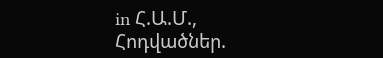in Հ.Ա.Մ., Հոդվածներ.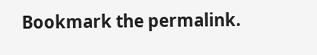Bookmark the permalink.